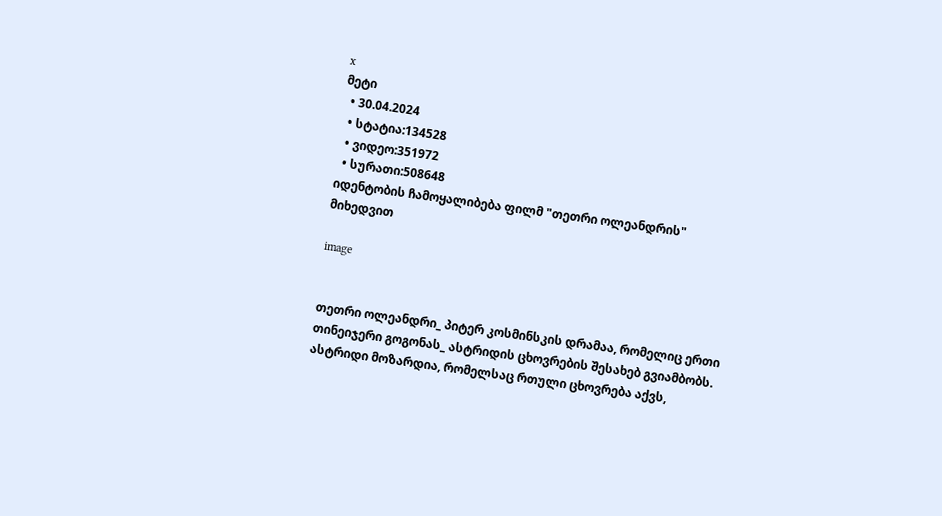x
მეტი
  • 30.04.2024
  • სტატია:134528
  • ვიდეო:351972
  • სურათი:508648
იდენტობის ჩამოყალიბება ფილმ "თეთრი ოლეანდრის" მიხედვით

image


თეთრი ოლეანდრი_ პიტერ კოსმინსკის დრამაა, რომელიც ერთი თინეიჯერი გოგონას_ ასტრიდის ცხოვრების შესახებ გვიამბობს. ასტრიდი მოზარდია, რომელსაც რთული ცხოვრება აქვს,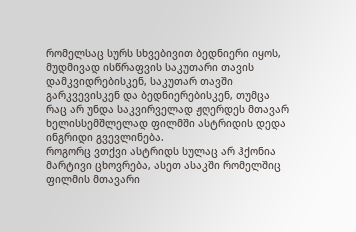რომელსაც სურს სხვებივით ბედნიერი იყოს, მუდმივად ისწრაფვის საკუთარი თავის დამკვიდრებისკენ, საკუთარ თავში გარკვევისკენ და ბედნიერებისკენ, თუმცა რაც არ უნდა საკვირველად ჟღერდეს მთავარ ხელისსემშლელად ფილმში ასტრიდის დედა ინგრიდი გვევლინება.
როგორც ვთქვი ასტრიდს სულაც არ ჰქონია მარტივი ცხოვრება, ასეთ ასაკში რომელშიც ფილმის მთავარი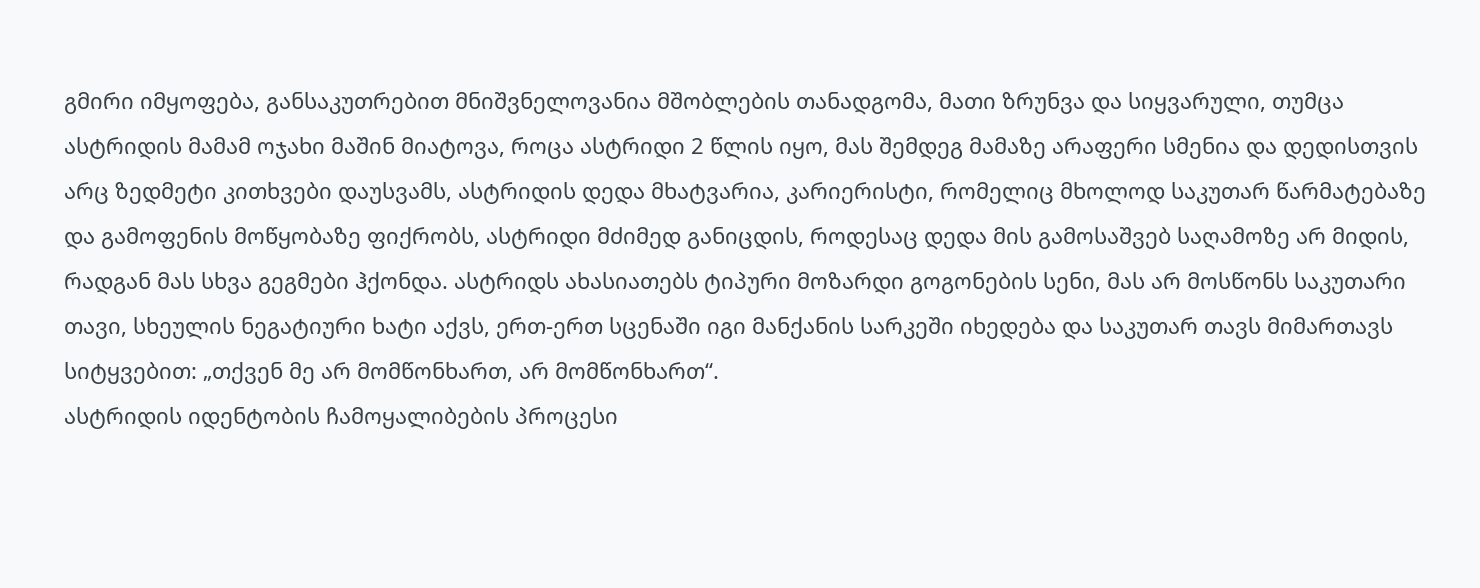გმირი იმყოფება, განსაკუთრებით მნიშვნელოვანია მშობლების თანადგომა, მათი ზრუნვა და სიყვარული, თუმცა ასტრიდის მამამ ოჯახი მაშინ მიატოვა, როცა ასტრიდი 2 წლის იყო, მას შემდეგ მამაზე არაფერი სმენია და დედისთვის არც ზედმეტი კითხვები დაუსვამს, ასტრიდის დედა მხატვარია, კარიერისტი, რომელიც მხოლოდ საკუთარ წარმატებაზე და გამოფენის მოწყობაზე ფიქრობს, ასტრიდი მძიმედ განიცდის, როდესაც დედა მის გამოსაშვებ საღამოზე არ მიდის, რადგან მას სხვა გეგმები ჰქონდა. ასტრიდს ახასიათებს ტიპური მოზარდი გოგონების სენი, მას არ მოსწონს საკუთარი თავი, სხეულის ნეგატიური ხატი აქვს, ერთ-ერთ სცენაში იგი მანქანის სარკეში იხედება და საკუთარ თავს მიმართავს სიტყვებით: „თქვენ მე არ მომწონხართ, არ მომწონხართ“.
ასტრიდის იდენტობის ჩამოყალიბების პროცესი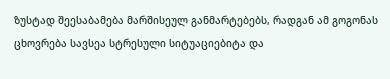ზუსტად შეესაბამება მარშისეულ განმარტებებს, რადგან ამ გოგონას ცხოვრება სავსეა სტრესული სიტუაციებიტა და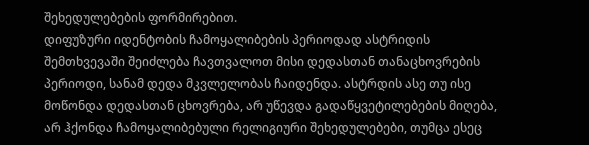შეხედულებების ფორმირებით.
დიფუზური იდენტობის ჩამოყალიბების პერიოდად ასტრიდის შემთხვევაში შეიძლება ჩავთვალოთ მისი დედასთან თანაცხოვრების პერიოდი, სანამ დედა მკვლელობას ჩაიდენდა. ასტრდის ასე თუ ისე მოწონდა დედასთან ცხოვრება, არ უწევდა გადაწყვეტილებების მიღება, არ ჰქონდა ჩამოყალიბებული რელიგიური შეხედულებები, თუმცა ესეც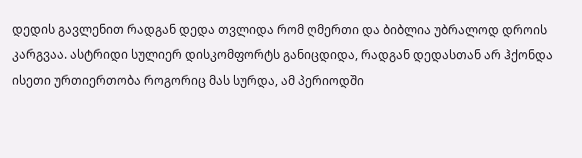დედის გავლენით რადგან დედა თვლიდა რომ ღმერთი და ბიბლია უბრალოდ დროის კარგვაა. ასტრიდი სულიერ დისკომფორტს განიცდიდა, რადგან დედასთან არ ჰქონდა ისეთი ურთიერთობა როგორიც მას სურდა, ამ პერიოდში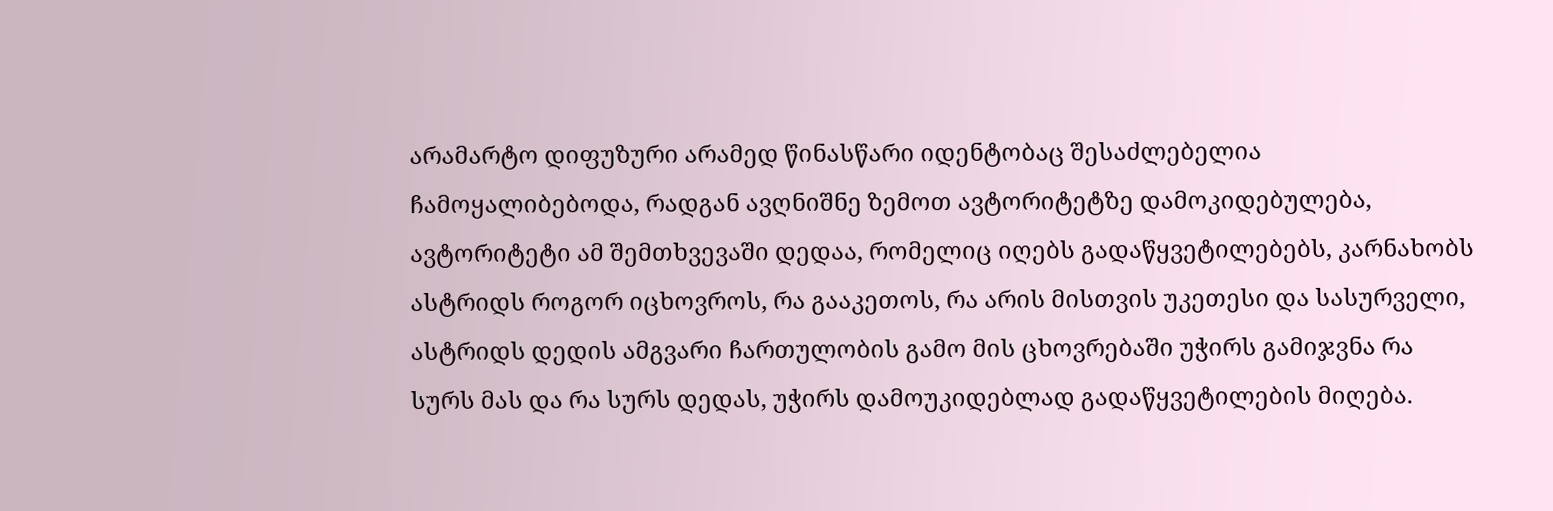არამარტო დიფუზური არამედ წინასწარი იდენტობაც შესაძლებელია ჩამოყალიბებოდა, რადგან ავღნიშნე ზემოთ ავტორიტეტზე დამოკიდებულება, ავტორიტეტი ამ შემთხვევაში დედაა, რომელიც იღებს გადაწყვეტილებებს, კარნახობს ასტრიდს როგორ იცხოვროს, რა გააკეთოს, რა არის მისთვის უკეთესი და სასურველი, ასტრიდს დედის ამგვარი ჩართულობის გამო მის ცხოვრებაში უჭირს გამიჯვნა რა სურს მას და რა სურს დედას, უჭირს დამოუკიდებლად გადაწყვეტილების მიღება.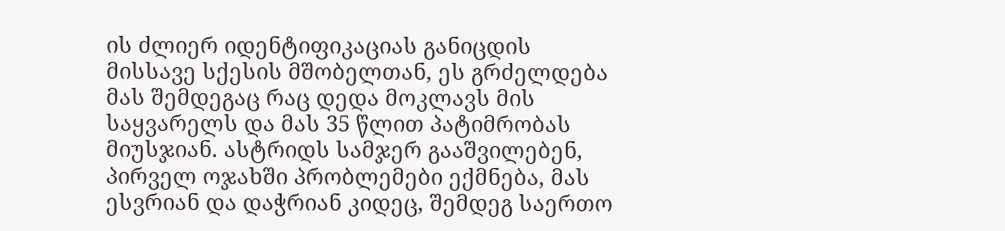ის ძლიერ იდენტიფიკაციას განიცდის მისსავე სქესის მშობელთან, ეს გრძელდება მას შემდეგაც რაც დედა მოკლავს მის საყვარელს და მას 35 წლით პატიმრობას მიუსჯიან. ასტრიდს სამჯერ გააშვილებენ, პირველ ოჯახში პრობლემები ექმნება, მას ესვრიან და დაჭრიან კიდეც, შემდეგ საერთო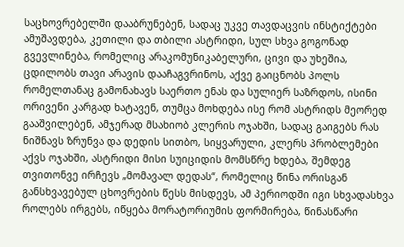საცხოვრებელში დააბრუნებენ, სადაც უკვე თავდაცვის ინსტიქტები ამუშავდება, კეთილი და თბილი ასტრიდი, სულ სხვა გოგონად გვევლინება, რომელიც არაკომუნიკაბელური, ცივი და უხეშია, ცდილობს თავი არავის დააჩაგვრინოს, აქვე გაიცნობს პოლს რომელთანაც გამონახავს საერთო ენას და სულიერ საზრდოს, ისინი ორივენი კარგად ხატავენ, თუმცა მოხდება ისე რომ ასტრიდს მეორედ გააშვილებენ, ამჯერად მსახიობ კლერის ოჯახში, სადაც გაიგებს რას ნიშნავს ზრუნვა და დედის სითბო, სიყვარული, კლერს პრობლემები აქვს ოჯახში, ასტრიდი მისი სუიციდის მომსწრე ხდება, შემდეგ თვითონვე ირჩევს „მომავალ დედას“, რომელიც წინა ორისგან განსხვავებულ ცხოვრების წესს მისდევს, ამ პერიოდში იგი სხვადასხვა როლებს ირგებს, იწყება მორატორიუმის ფორმირება, წინასწარი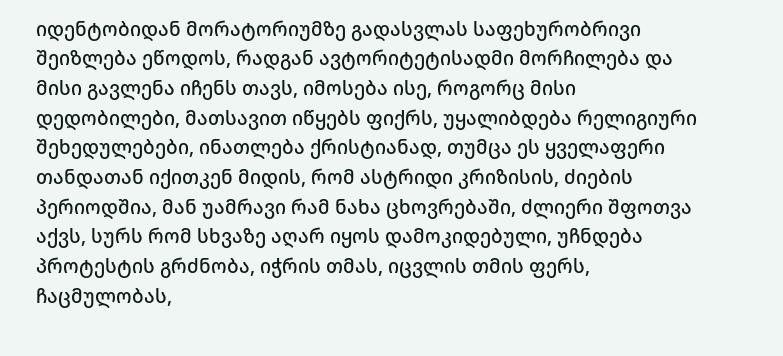იდენტობიდან მორატორიუმზე გადასვლას საფეხურობრივი შეიზლება ეწოდოს, რადგან ავტორიტეტისადმი მორჩილება და მისი გავლენა იჩენს თავს, იმოსება ისე, როგორც მისი დედობილები, მათსავით იწყებს ფიქრს, უყალიბდება რელიგიური შეხედულებები, ინათლება ქრისტიანად, თუმცა ეს ყველაფერი თანდათან იქითკენ მიდის, რომ ასტრიდი კრიზისის, ძიების პერიოდშია, მან უამრავი რამ ნახა ცხოვრებაში, ძლიერი შფოთვა აქვს, სურს რომ სხვაზე აღარ იყოს დამოკიდებული, უჩნდება პროტესტის გრძნობა, იჭრის თმას, იცვლის თმის ფერს, ჩაცმულობას,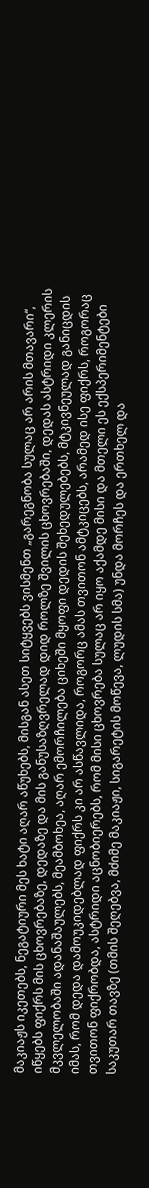მაკიაჟს იკეთებს, ნეგატიური მეს ხატი აღარ აწუხებს, მისგან ასეთ სიტყვებს ვისმენთ „გარეგნობა სულაც არ არის მთავარი“, იწყებს ფიქრს მის ცხოვრებაზე, დედაზე და მის განუსაზღვრელად დიდ როლზე შვილის ცხოვრებაში, დედას ასტრიდი კლერის მკვლელობაში ადანაშაულებს, მეამბოხეა, აღარ ემორჩილება ციხეში მყოფი დედის შეხედულებებს, მტკივნეულად განიცდის იმას, რომ დედა დამოუკიდებლად ფიქრს კი არ ასწავლიდა, როგორც ამას თვითონ ამტკიცებს, არამედ ისე ფიქრს, როგორაც თვითონ ფიქრობდა, ასტრიდი აცნობიერებს, რომ მისი ცხოვრება სულაც არ იყო აქამდე მისი და მთელი ეს ექსპერიმენტები საკუთარ თავზე (თმის შეღებვა, მძიმე მაკიაჟი, სიგარეტის მოწევა, ლუდის სმა) უნდა მორჩეს და ერთხელ და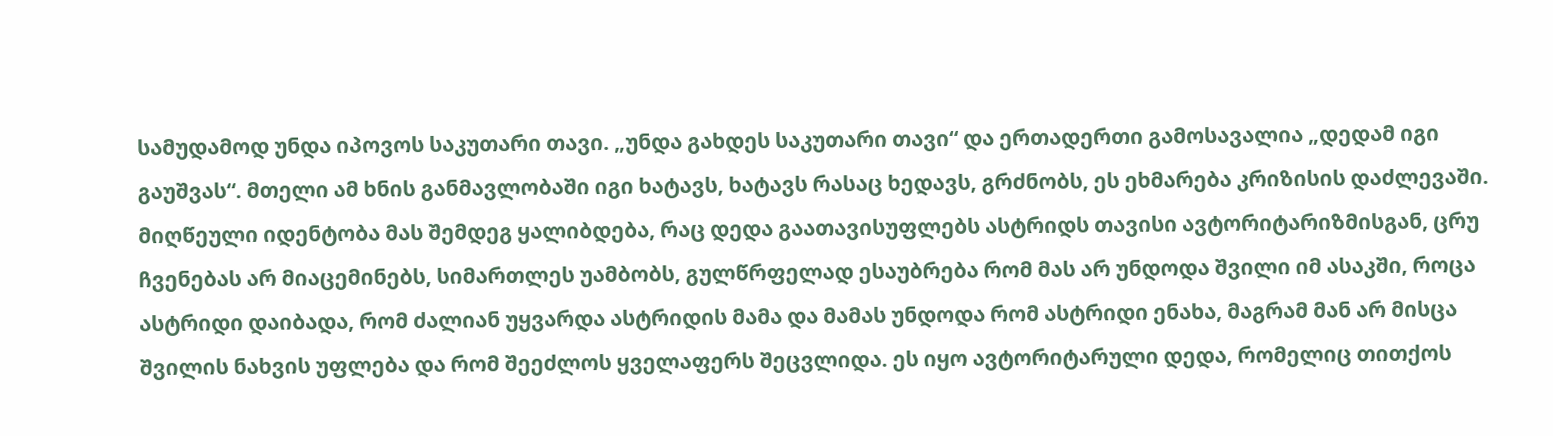სამუდამოდ უნდა იპოვოს საკუთარი თავი. „უნდა გახდეს საკუთარი თავი“ და ერთადერთი გამოსავალია „დედამ იგი გაუშვას“. მთელი ამ ხნის განმავლობაში იგი ხატავს, ხატავს რასაც ხედავს, გრძნობს, ეს ეხმარება კრიზისის დაძლევაში.
მიღწეული იდენტობა მას შემდეგ ყალიბდება, რაც დედა გაათავისუფლებს ასტრიდს თავისი ავტორიტარიზმისგან, ცრუ ჩვენებას არ მიაცემინებს, სიმართლეს უამბობს, გულწრფელად ესაუბრება რომ მას არ უნდოდა შვილი იმ ასაკში, როცა ასტრიდი დაიბადა, რომ ძალიან უყვარდა ასტრიდის მამა და მამას უნდოდა რომ ასტრიდი ენახა, მაგრამ მან არ მისცა შვილის ნახვის უფლება და რომ შეეძლოს ყველაფერს შეცვლიდა. ეს იყო ავტორიტარული დედა, რომელიც თითქოს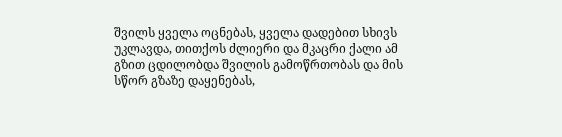შვილს ყველა ოცნებას, ყველა დადებით სხივს უკლავდა, თითქოს ძლიერი და მკაცრი ქალი ამ გზით ცდილობდა შვილის გამოწრთობას და მის სწორ გზაზე დაყენებას,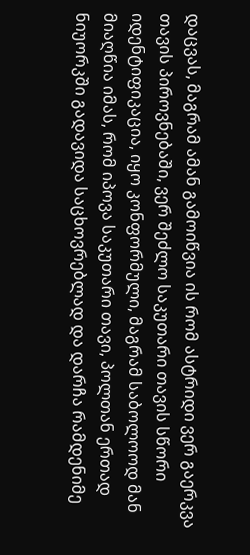დაცვას, მაგრამ ამან გამოიწვია ის რომ ასტრიდი ვერ გაერკვა თავის პიროვნებაში, ვერ შეძლო საკუთარი თავის სწორი იდენტიფიკაცია, იყო კონფორმული, მაგრამ საბოლოოდ მან მიაღწია იმას, რომ იპოვა საკუთარი თავი, პოლთან ერთად ნიუორკში გადავიდა საცხოვრებლად და დარჩა რამდენიმე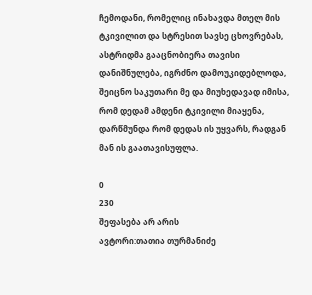ჩემოდანი, რომელიც ინახავდა მთელ მის ტკივილით და სტრესით სავსე ცხოვრებას, ასტრიდმა გააცნობიერა თავისი დანიშნულება, იგრძნო დამოუკიდებლოდა, შეიცნო საკუთარი მე და მიუხედავად იმისა, რომ დედამ ამდენი ტკივილი მიაყენა, დარწმუნდა რომ დედას ის უყვარს, რადგან მან ის გაათავისუფლა.

0
230
შეფასება არ არის
ავტორი:თათია თურმანიძე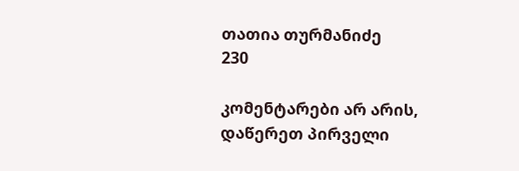თათია თურმანიძე
230

კომენტარები არ არის, დაწერეთ პირველი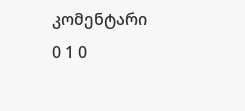კომენტარი
0 1 0